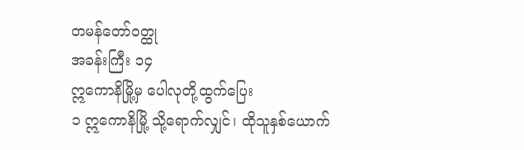တမန်တော်၀တ္ထု
အခန်းကြီး ၁၄
ဣကောနိမြို့မှ ပေါလုတို့ထွက်ပြေး
၁ ဣကောနိမြို့ သို့ရောက်လျှင်၊ ထိုသူနှစ်ယောက်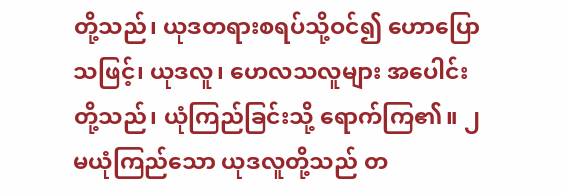တို့သည်၊ ယုဒတရားစရပ်သို့ဝင်၍ ဟောပြောသဖြင့်၊ ယုဒလူ၊ ဟေလသလူများ အပေါင်းတို့သည်၊ ယုံကြည်ခြင်းသို့ ရောက်ကြ၏။ ၂ မယုံကြည်သော ယုဒလူတို့သည် တ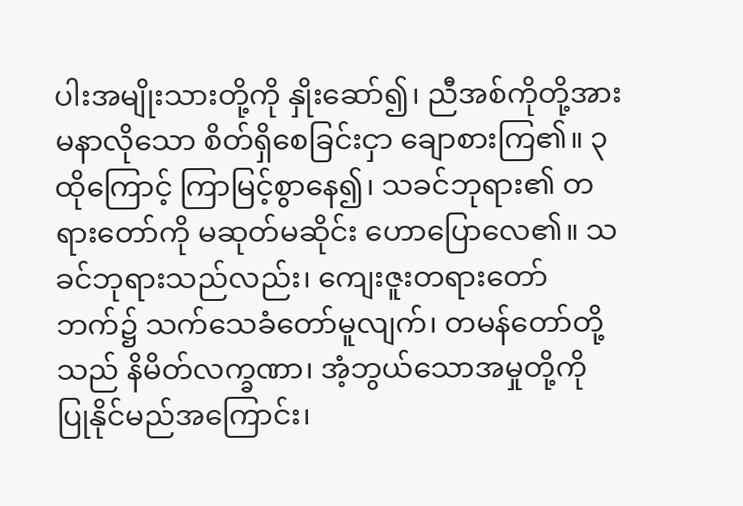ပါးအမျိုးသားတို့ကို နှိုးဆော်၍၊ ညီအစ်ကိုတို့အား မနာလိုသော စိတ်ရှိစေခြင်းငှာ ချောစားကြ၏။ ၃ ထိုကြောင့် ကြာမြင့်စွာနေ၍၊ သခင်ဘုရား၏ တရားတော်ကို မဆုတ်မဆိုင်း ဟောပြောလေ၏။ သခင်ဘုရားသည်လည်း၊ ကျေးဇူးတရားတော်ဘက်၌ သက်သေခံတော်မူလျက်၊ တမန်တော်တို့သည် နိမိတ်လက္ခဏာ၊ အံ့ဘွယ်သောအမှုတို့ကို ပြုနိုင်မည်အကြောင်း၊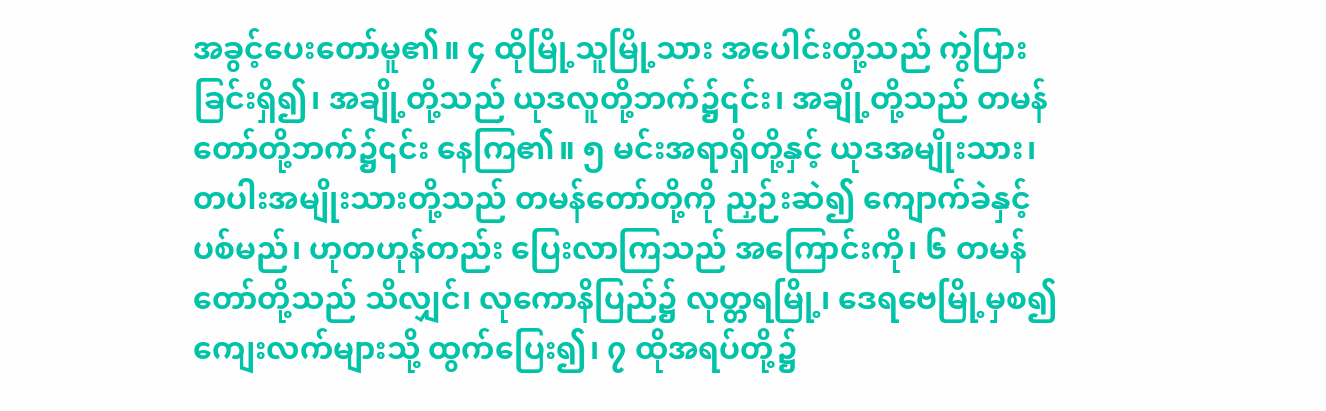အခွင့်ပေးတော်မူ၏။ ၄ ထိုမြို့သူမြို့သား အပေါင်းတို့သည် ကွဲပြားခြင်းရှိ၍၊ အချို့တို့သည် ယုဒလူတို့ဘက်၌၎င်း၊ အချို့တို့သည် တမန်တော်တို့ဘက်၌၎င်း နေကြ၏။ ၅ မင်းအရာရှိတို့နှင့် ယုဒအမျိုးသား၊ တပါးအမျိုးသားတို့သည် တမန်တော်တို့ကို ညှဉ်းဆဲ၍ ကျောက်ခဲနှင့်ပစ်မည်၊ ဟုတဟုန်တည်း ပြေးလာကြသည် အကြောင်းကို၊ ၆ တမန်တော်တို့သည် သိလျှင်၊ လုကောနိပြည်၌ လုတ္တရမြို့၊ ဒေရဗေမြို့မှစ၍ ကျေးလက်များသို့ ထွက်ပြေး၍၊ ၇ ထိုအရပ်တို့၌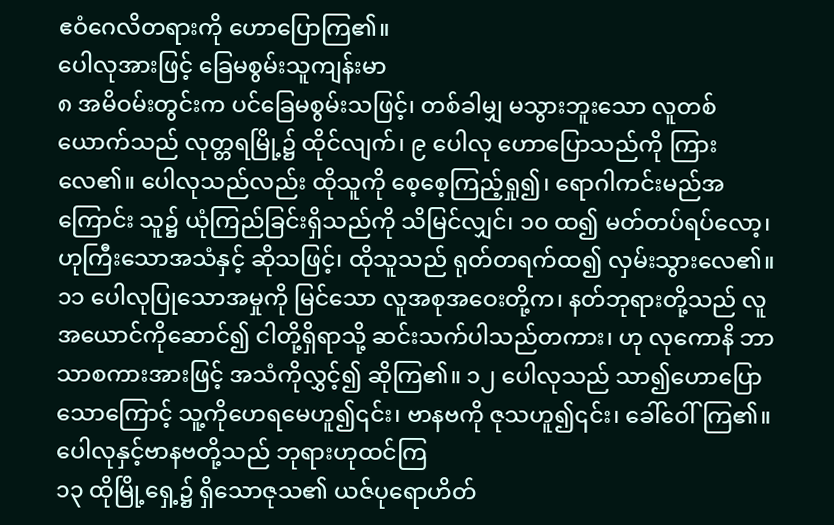ဧဝံဂေလိတရားကို ဟောပြောကြ၏။
ပေါလုအားဖြင့် ခြေမစွမ်းသူကျန်းမာ
၈ အမိဝမ်းတွင်းက ပင်ခြေမစွမ်းသဖြင့်၊ တစ်ခါမျှ မသွားဘူးသော လူတစ်ယောက်သည် လုတ္တရမြို့၌ ထိုင်လျက်၊ ၉ ပေါလု ဟောပြောသည်ကို ကြားလေ၏။ ပေါလုသည်လည်း ထိုသူကို စေ့စေ့ကြည့်ရှု၍၊ ရောဂါကင်းမည်အကြောင်း သူ၌ ယုံကြည်ခြင်းရှိသည်ကို သိမြင်လျှင်၊ ၁၀ ထ၍ မတ်တပ်ရပ်လော့၊ ဟုကြီးသောအသံနှင့် ဆိုသဖြင့်၊ ထိုသူသည် ရုတ်တရက်ထ၍ လှမ်းသွားလေ၏။ ၁၁ ပေါလုပြုသောအမှုကို မြင်သော လူအစုအဝေးတို့က၊ နတ်ဘုရားတို့သည် လူအယောင်ကိုဆောင်၍ ငါတို့ရှိရာသို့ ဆင်းသက်ပါသည်တကား၊ ဟု လုကောနိ ဘာသာစကားအားဖြင့် အသံကိုလွှင့်၍ ဆိုကြ၏။ ၁၂ ပေါလုသည် သာ၍ဟောပြောသောကြောင့် သူ့ကိုဟေရမေဟူ၍၎င်း၊ ဗာနဗကို ဇုသဟူ၍၎င်း၊ ခေါ်ဝေါ်ကြ၏။
ပေါလုနှင့်ဗာနဗတို့သည် ဘုရားဟုထင်ကြ
၁၃ ထိုမြို့ရှေ့၌ ရှိသောဇုသ၏ ယဇ်ပုရောဟိတ်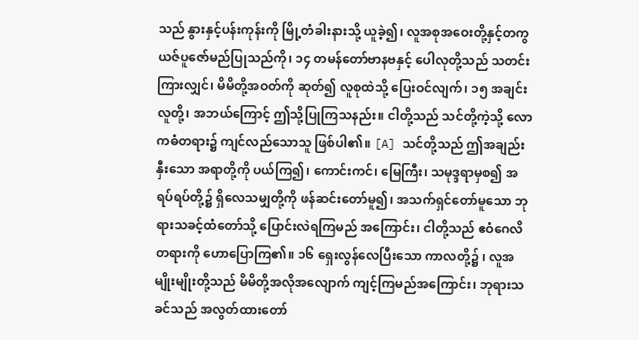သည် နွားနှင့်ပန်းကုန်းကို မြို့တံခါးနားသို့ ယူခဲ့၍၊ လူအစုအဝေးတို့နှင့်တကွ ယဇ်ပူဇော်မည်ပြုသည်ကို၊ ၁၄ တမန်တော်ဗာနဗနှင့် ပေါလုတို့သည် သတင်းကြားလျှင်၊ မိမိတို့အဝတ်ကို ဆုတ်၍ လူစုထဲသို့ ပြေးဝင်လျက်၊ ၁၅ အချင်းလူတို့၊ အဘယ်ကြောင့် ဤသို့ပြုကြသနည်း။ ငါတို့သည် သင်တို့ကဲ့သို့ လောကဓံတရား၌ ကျင်လည်သောသူ ဖြစ်ပါ၏။ [A] သင်တို့သည် ဤအချည်းနှီးသော အရာတို့ကို ပယ်ကြ၍၊ ကောင်းကင်၊ မြေကြီး၊ သမုဒ္ဒရာမှစ၍ အရပ်ရပ်တို့၌ ရှိလေသမျှတို့ကို ဖန်ဆင်းတော်မူ၍၊ အသက်ရှင်တော်မူသော ဘုရားသခင့်ထံတော်သို့ ပြောင်းလဲရကြမည် အကြောင်း၊ ငါတို့သည် ဧဝံဂေလိတရားကို ဟောပြောကြ၏။ ၁၆ ရှေးလွန်လေပြီးသော ကာလတို့၌ ၊ လူအမျိုးမျိုးတို့သည် မိမိတို့အလိုအလျောက် ကျင့်ကြမည်အကြောင်း၊ ဘုရားသခင်သည် အလွတ်ထားတော်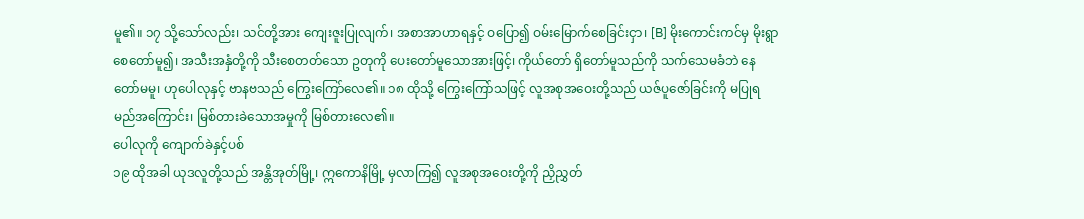မူ၏။ ၁၇ သို့သော်လည်း၊ သင်တို့အား ကျေးဇူးပြုလျက်၊ အစာအာဟာရနှင့် ဝပြော၍ ဝမ်းမြောက်စေခြင်းငှာ၊ [B] မိုးကောင်းကင်မှ မိုးရွာစေတော်မူ၍၊ အသီးအနှံတို့ကို သီးစေတတ်သော ဥတုကို ပေးတော်မူသောအားဖြင့်၊ ကိုယ်တော် ရှိတော်မူသည်ကို သက်သေမခံဘဲ နေတော်မမူ၊ ဟုပေါလုနှင့် ဗာနဗသည် ကြွေးကြော်လေ၏။ ၁၈ ထိုသို့ ကြွေးကြော်သဖြင့် လူအစုအဝေးတို့သည် ယဇ်ပူဇော်ခြင်းကို မပြုရမည်အကြောင်း၊ မြစ်တားခဲသောအမှုကို မြစ်တားလေ၏။
ပေါလုကို ကျောက်ခဲနှင့်ပစ်
၁၉ ထိုအခါ ယုဒလူတို့သည် အန္တိအုတ်မြို့၊ ဣကောနိမြို့ မှလာကြ၍ လူအစုအဝေးတို့ကို ညှိညွှတ်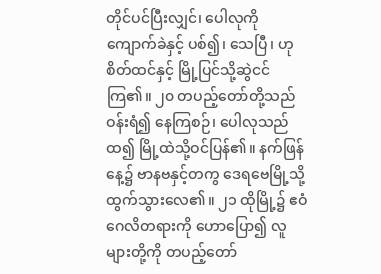တိုင်ပင်ပြီးလျှင်၊ ပေါလုကို ကျောက်ခဲနှင့် ပစ်၍၊ သေပြီ၊ ဟုစိတ်ထင်နှင့် မြို့ပြင်သို့ဆွဲငင်ကြ၏။ ၂၀ တပည့်တော်တို့သည် ဝန်းရံ၍ နေကြစဉ်၊ ပေါလုသည်ထ၍ မြို့ထဲသို့ဝင်ပြန်၏။ နက်ဖြန်နေ့၌ ဗာနဗနှင့်တကွ ဒေရဗေမြို့သို့ ထွက်သွားလေ၏။ ၂၁ ထိုမြို့၌ ဧဝံဂေလိတရားကို ဟောပြော၍ လူများတို့ကို တပည့်တော်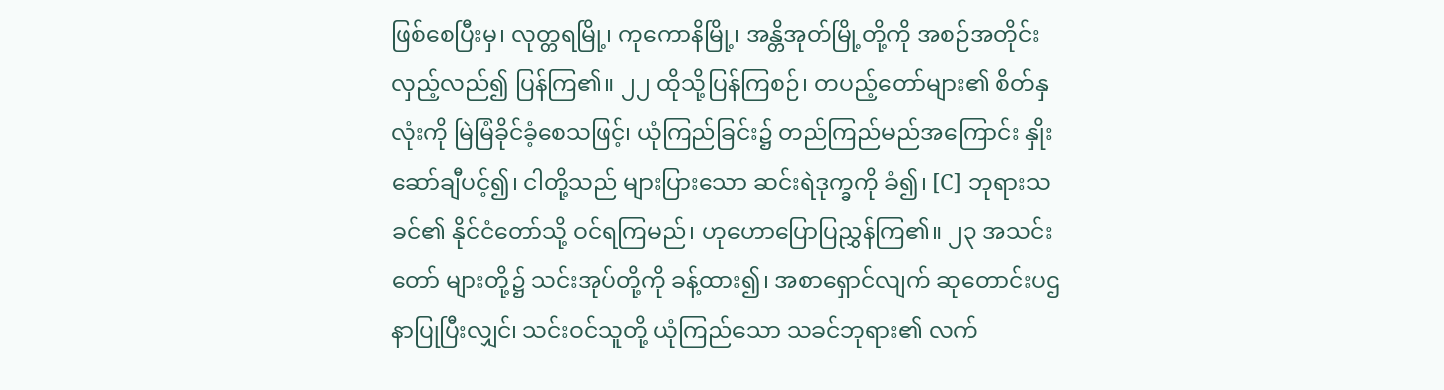ဖြစ်စေပြီးမှ၊ လုတ္တရမြို့၊ ကုကောနိမြို့၊ အန္တိအုတ်မြို့တို့ကို အစဉ်အတိုင်း လှည့်လည်၍ ပြန်ကြ၏။ ၂၂ ထိုသို့ပြန်ကြစဉ်၊ တပည့်တော်များ၏ စိတ်နှလုံးကို မြဲမြံခိုင်ခံ့စေသဖြင့်၊ ယုံကြည်ခြင်း၌ တည်ကြည်မည်အကြောင်း နှိုးဆော်ချီပင့်၍၊ ငါတို့သည် များပြားသော ဆင်းရဲဒုက္ခကို ခံ၍၊ [C] ဘုရားသခင်၏ နိုင်ငံတော်သို့ ဝင်ရကြမည်၊ ဟုဟောပြောပြညွှန်ကြ၏။ ၂၃ အသင်းတော် များတို့၌ သင်းအုပ်တို့ကို ခန့်ထား၍၊ အစာရှောင်လျက် ဆုတောင်းပဌနာပြုပြီးလျှင်၊ သင်းဝင်သူတို့ ယုံကြည်သော သခင်ဘုရား၏ လက်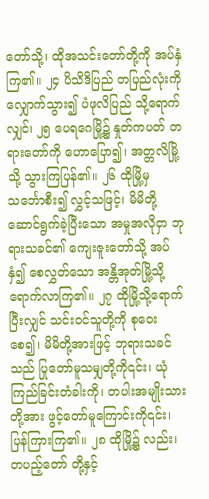တော်သို့၊ ထိုအသင်းတော်တို့ကို အပ်နှံကြ၏။ ၂၄ ပိသိဒိပြည် တပြည်လုံးကို လျှောက်သွား၍ ပံဖုလိပြည် သို့ရောက်လျှင်၊ ၂၅ ပေရဂေမြို့၌ နှုတ်ကပတ် တရားတော်ကို ဟောပြော၍၊ အတ္တလိမြို့သို့ သွားကြပြန်၏။ ၂၆ ထိုမြို့မှ သင်္ဘောစီး၍ လွှင့်သဖြင့်၊ မိမိတို့ဆောင်ရွက်ခဲ့ပြီးသော အမှုအလိုငှာ ဘုရားသခင်၏ ကျေးဇူးတော်သို့ အပ်နှံ၍ စေလွှတ်သော အန္တိအုတ်မြို့သို့ ရောက်လာကြ၏။ ၂၇ ထိုမြို့သို့ရောက်ပြီးလျှင် သင်းဝင်သူတို့ကို စုဝေးစေ၍၊ မိမိတို့အားဖြင့် ဘုရားသခင်သည် ပြုတော်မူသမျှတို့ကို၎င်း၊ ယုံကြည်ခြင်းတံခါးကို၊ တပါးအမျိုးသားတို့အား ဖွင့်တော်မူကြောင်းကို၎င်း၊ ပြန်ကြားကြ၏။ ၂၈ ထိုမြို့၌ လည်း၊ တပည့်တော် တို့နှင့်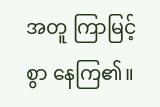အတူ ကြာမြင့်စွာ နေကြ၏။